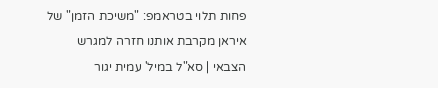פחות תלוי בטראמפ: "משיכת הזמן" של איראן מקרבת אותנו חזרה למגרש הצבאי | סא"ל במיל' עמית יגור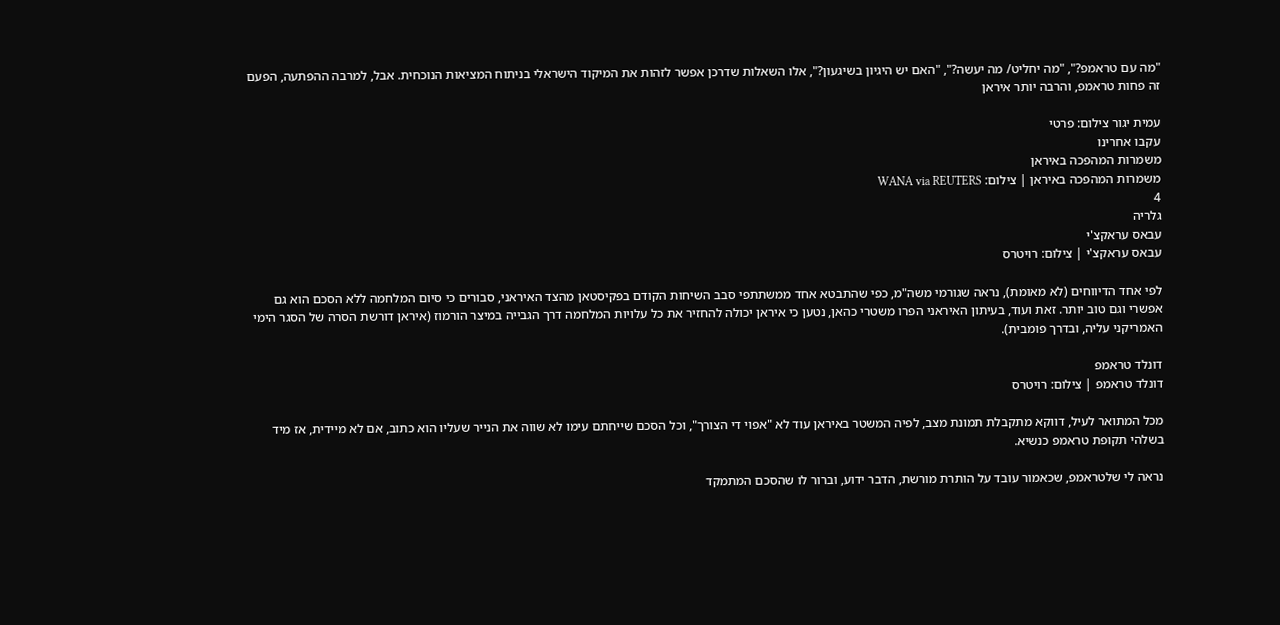"מה עם טראמפ?", "מה יחליט/ מה יעשה?", "האם יש היגיון בשיגעון?", אלו השאלות שדרכן אפשר לזהות את המיקוד הישראלי בניתוח המציאות הנוכחית. אבל, למרבה ההפתעה, הפעם זה פחות טראמפ, והרבה יותר איראן

עמית יגור צילום: פרטי
עקבו אחרינו
משמרות המהפכה באיראן
משמרות המהפכה באיראן | צילום: WANA via REUTERS
4
גלריה
עבאס עראקצ'י
עבאס עראקצ'י | צילום: רויטרס

לפי אחד הדיווחים (לא מאומת), נראה שגורמי משה"מ, כפי שהתבטא אחד ממשתתפי סבב השיחות הקודם בפקיסטאן מהצד האיראני, סבורים כי סיום המלחמה ללא הסכם הוא גם אפשרי וגם טוב יותר. זאת ועוד, בעיתון האיראני הפרו משטרי כהאן, נטען כי איראן יכולה להחזיר את כל עלויות המלחמה דרך הגבייה במיצר הורמוז (איראן דורשת הסרה של הסגר הימי האמריקני עליה, ובדרך פומבית).

דונלד טראמפ
דונלד טראמפ | צילום: רויטרס

מכל המתואר לעיל, דווקא מתקבלת תמונת מצב, לפיה המשטר באיראן עוד לא "אפוי די הצורך", וכל הסכם שייחתם עימו לא שווה את הנייר שעליו הוא כתוב, אם לא מיידית, אז מיד בשלהי תקופת טראמפ כנשיא.

נראה לי שלטראמפ, שכאמור עובד על הותרת מורשת, הדבר ידוע, וברור לו שהסכם המתמקד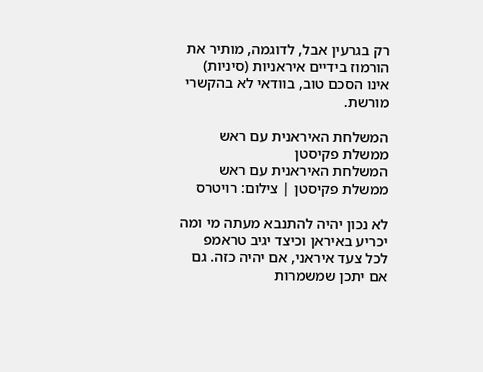רק בגרעין אבל, לדוגמה, מותיר את הורמוז בידיים איראניות (סיניות) אינו הסכם טוב, בוודאי לא בהקשרי מורשת.

המשלחת האיראנית עם ראש ממשלת פקיסטן
המשלחת האיראנית עם ראש ממשלת פקיסטן | צילום: רויטרס

לא נכון יהיה להתנבא מעתה מי ומה יכריע באיראן וכיצד יגיב טראמפ לכל צעד איראני, אם יהיה כזה. גם אם יתכן שמשמרות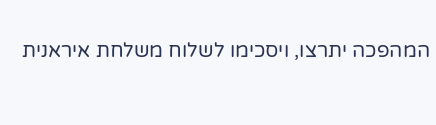המהפכה יתרצו, ויסכימו לשלוח משלחת איראנית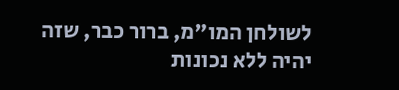לשולחן המו"מ, ברור כבר, שזה יהיה ללא נכונות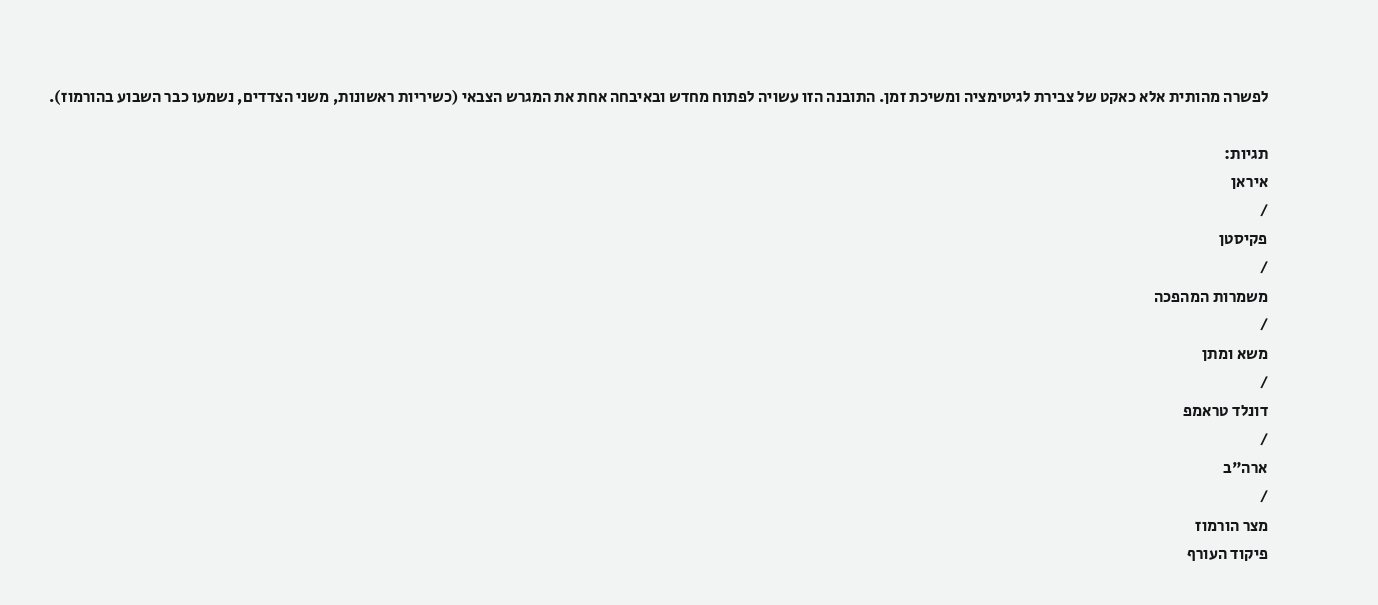לפשרה מהותית אלא כאקט של צבירת לגיטימציה ומשיכת זמן. התובנה הזו עשויה לפתוח מחדש ובאיבחה אחת את המגרש הצבאי (כשיריות ראשונות, משני הצדדים, נשמעו כבר השבוע בהורמוז).

תגיות:
איראן
/
פקיסטן
/
משמרות המהפכה
/
משא ומתן
/
דונלד טראמפ
/
ארה"ב
/
מצר הורמוז
פיקוד העורף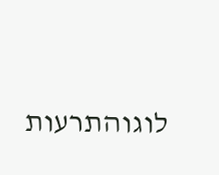לוגוהתרעות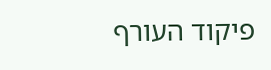פיקוד העורף